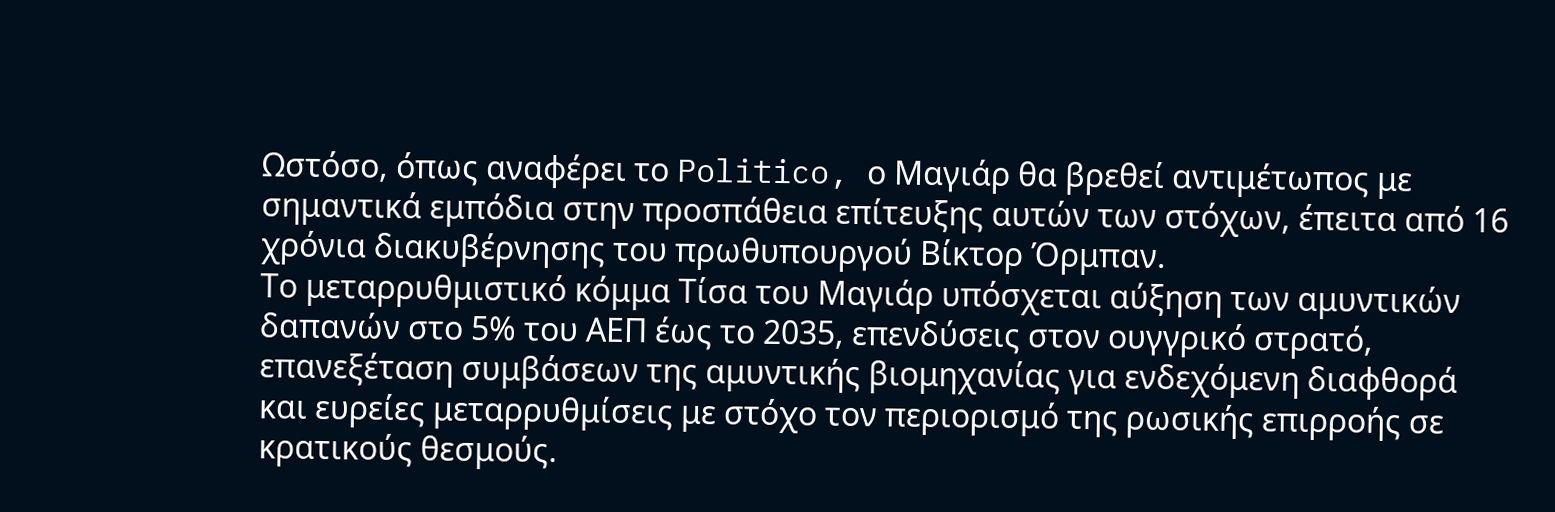Ωστόσο, όπως αναφέρει το Politico, ο Μαγιάρ θα βρεθεί αντιμέτωπος με σημαντικά εμπόδια στην προσπάθεια επίτευξης αυτών των στόχων, έπειτα από 16 χρόνια διακυβέρνησης του πρωθυπουργού Βίκτορ Όρμπαν.
Το μεταρρυθμιστικό κόμμα Τίσα του Μαγιάρ υπόσχεται αύξηση των αμυντικών δαπανών στο 5% του ΑΕΠ έως το 2035, επενδύσεις στον ουγγρικό στρατό, επανεξέταση συμβάσεων της αμυντικής βιομηχανίας για ενδεχόμενη διαφθορά και ευρείες μεταρρυθμίσεις με στόχο τον περιορισμό της ρωσικής επιρροής σε κρατικούς θεσμούς.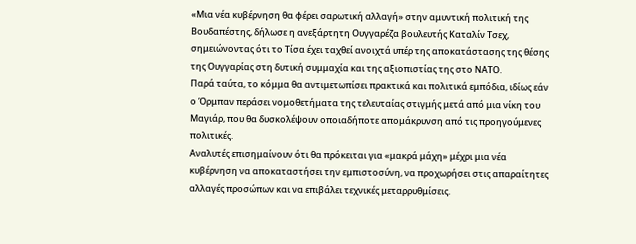«Μια νέα κυβέρνηση θα φέρει σαρωτική αλλαγή» στην αμυντική πολιτική της Βουδαπέστης, δήλωσε η ανεξάρτητη Ουγγαρέζα βουλευτής Καταλίν Τσεχ, σημειώνοντας ότι το Τίσα έχει ταχθεί ανοιχτά υπέρ της αποκατάστασης της θέσης της Ουγγαρίας στη δυτική συμμαχία και της αξιοπιστίας της στο ΝΑΤΟ.
Παρά ταύτα, το κόμμα θα αντιμετωπίσει πρακτικά και πολιτικά εμπόδια, ιδίως εάν ο Όρμπαν περάσει νομοθετήματα της τελευταίας στιγμής μετά από μια νίκη του Μαγιάρ, που θα δυσκολέψουν οποιαδήποτε απομάκρυνση από τις προηγούμενες πολιτικές.
Αναλυτές επισημαίνουν ότι θα πρόκειται για «μακρά μάχη» μέχρι μια νέα κυβέρνηση να αποκαταστήσει την εμπιστοσύνη, να προχωρήσει στις απαραίτητες αλλαγές προσώπων και να επιβάλει τεχνικές μεταρρυθμίσεις.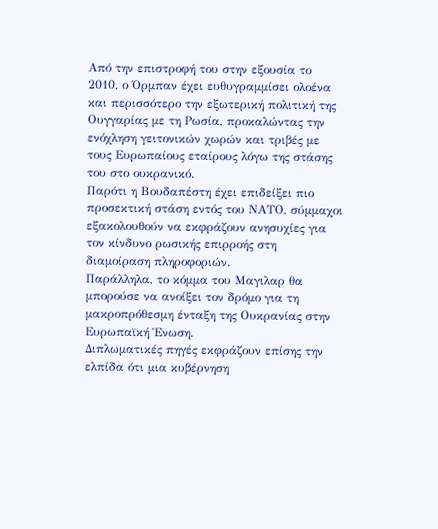Από την επιστροφή του στην εξουσία το 2010, ο Όρμπαν έχει ευθυγραμμίσει ολοένα και περισσότερο την εξωτερική πολιτική της Ουγγαρίας με τη Ρωσία, προκαλώντας την ενόχληση γειτονικών χωρών και τριβές με τους Ευρωπαίους εταίρους λόγω της στάσης του στο ουκρανικό.
Παρότι η Βουδαπέστη έχει επιδείξει πιο προσεκτική στάση εντός του ΝΑΤΟ, σύμμαχοι εξακολουθούν να εκφράζουν ανησυχίες για τον κίνδυνο ρωσικής επιρροής στη διαμοίραση πληροφοριών.
Παράλληλα, το κόμμα του Μαγιλαρ θα μπορούσε να ανοίξει τον δρόμο για τη μακροπρόθεσμη ένταξη της Ουκρανίας στην Ευρωπαϊκή Ένωση.
Διπλωματικές πηγές εκφράζουν επίσης την ελπίδα ότι μια κυβέρνηση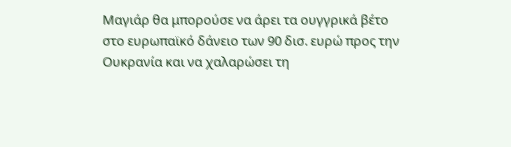Μαγιάρ θα μπορούσε να άρει τα ουγγρικά βέτο στο ευρωπαϊκό δάνειο των 90 δισ. ευρώ προς την Ουκρανία και να χαλαρώσει τη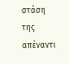στάση της απέναντι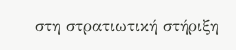στη στρατιωτική στήριξη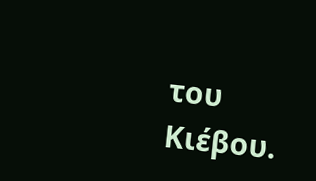του Κιέβου.